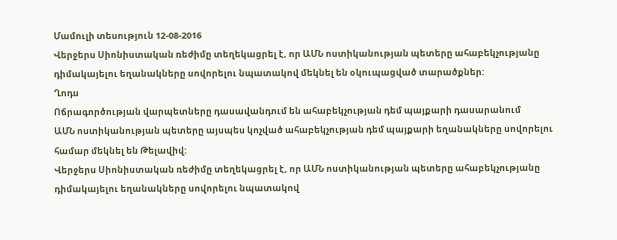Մամուլի տեսություն 12-08-2016
Վերջերս Սիոնիստական ռեժիմը տեղեկացրել է, որ ԱՄՆ ոստիկանության պետերը ահաբեկչությանը դիմակայելու եղանակները սովորելու նպատակով մեկնել են օկուպացված տարածքներ:
Ղոդս
Ոճրագործության վարպետները դասավանդում են ահաբեկչության դեմ պայքարի դասարանում
ԱՄՆ ոստիկանության պետերը այսպես կոչված ահաբեկչության դեմ պայքարի եղանակները սովորելու համար մեկնել են Թելավիվ:
Վերջերս Սիոնիստական ռեժիմը տեղեկացրել է, որ ԱՄՆ ոստիկանության պետերը ահաբեկչությանը դիմակայելու եղանակները սովորելու նպատակով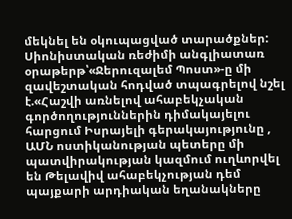մեկնել են օկուպացված տարածքներ:
Սիոնիստական ռեժիմի անգլիատառ օրաթերթ՝«Ջերուզալեմ Պոստ»-ը մի զավեշտական հոդված տպագրելով նշել է.«Հաշվի առնելով ահաբեկչական գործողություններին դիմակայելու հարցում Իսրայելի գերակայությունը , ԱՄՆ ոստիկանության պետերը մի պատվիրակության կազմում ուղևորվել են Թելավիվ ահաբեկչության դեմ պայքարի արդիական եղանակները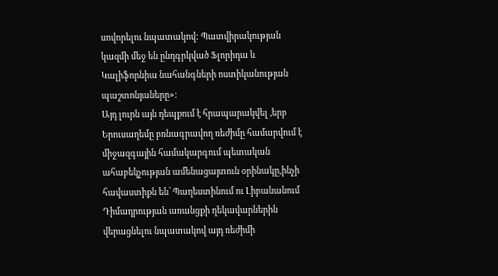սովորելու նպատակով: Պատվիրակության կազմի մեջ են ընդգրկված Ֆլորիդա և Կալիֆորնիա նահանգների ոստիկանության պաշտոնյաները»:
Այդ լուրն այն դեպքում է հրապարակվել ,երբ Երուսաղեմը բռնագրավող ռեժիմը համարվում է միջազգային համակարգում պետական ահաբեկչության ամենացայտուն օրինակը,ինչի հավաստիքն են՝ Պաղեստինում ու Լիբանանում Դիմադրության առանցքի ղեկավարներին վերացնելու նպատակով այդ ռեժիմի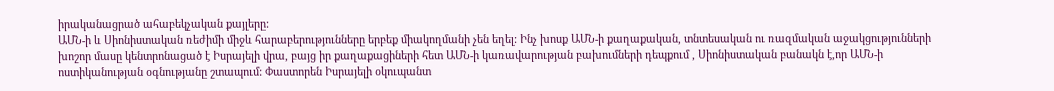իրականացրած ահաբեկչական քայլերը:
ԱՄՆ-ի և Սիոնիստական ռեժիմի միջև հարաբերությունները երբեք միակողմանի չեն եղել: Ինչ խոսք ԱՄՆ-ի քաղաքական, տնտեսական ու ռազմական աջակցությունների խոշոր մասը կենտրոնացած է Իսրայելի վրա, բայց իր քաղաքացիների հետ ԱՄՆ-ի կառավարության բախումների դեպքում , Սիոնիստական բանակն է,որ ԱՄՆ-ի ոստիկանության օգնությանը շտապում: Փաստորեն Իսրայելի օկուպանտ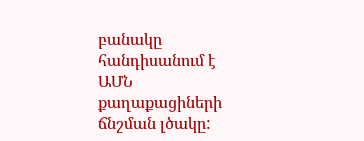բանակը հանդիսանում է ԱՄՆ քաղաքացիների ճնշման լծակը: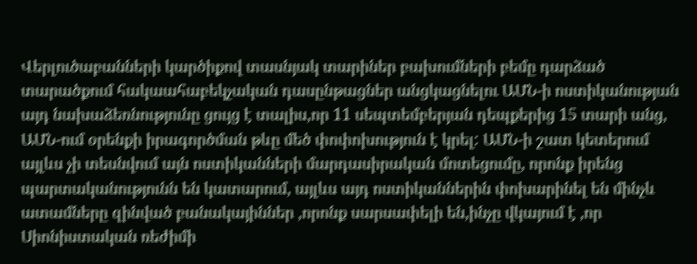Վերլուծաբանների կարծիքով տասնյակ տարիներ բախումների բեմը դարձած տարածքում հակաահաբեկչական դասընթացներ անցկացնելու ԱՄՆ-ի ոստիկանության այդ նախաձեռնությունը ցույց է տալիս,որ 11 սեպտեմբերյան դեպքերից 15 տարի անց, ԱՄՆ-ում օրենքի իրագործման թևը մեծ փոփոխություն է կրել: ԱՄՆ-ի շատ կետերում այլևս չի տեսնվում այն ոստիկանների մարդասիրական մոտեցումը, որոնք իրենց պարտականությունն են կատարում, այլևս այդ ոստիկաններին փոխարինել են մինչև ատամները զինված բանակայիններ ,որոնք սարսափելի են,ինչը վկայում է ,որ Սիոնիստական ռեժիմի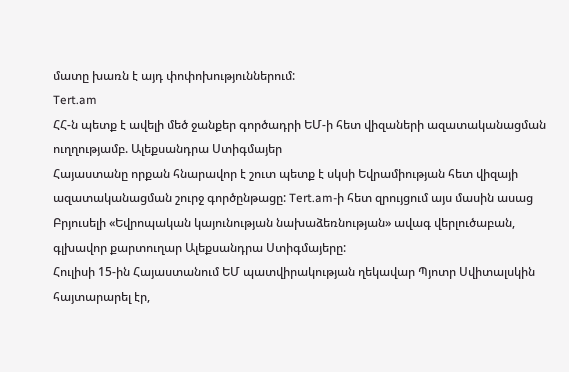մատը խառն է այդ փոփոխություններում:
Tert.am
ՀՀ-ն պետք է ավելի մեծ ջանքեր գործադրի ԵՄ-ի հետ վիզաների ազատականացման ուղղությամբ. Ալեքսանդրա Ստիգմայեր
Հայաստանը որքան հնարավոր է շուտ պետք է սկսի Եվրամիության հետ վիզայի ազատականացման շուրջ գործընթացը: Tert.am-ի հետ զրույցում այս մասին ասաց Բրյուսելի «Եվրոպական կայունության նախաձեռնության» ավագ վերլուծաբան, գլխավոր քարտուղար Ալեքսանդրա Ստիգմայերը:
Հուլիսի 15-ին Հայաստանում ԵՄ պատվիրակության ղեկավար Պյոտր Սվիտալսկին հայտարարել էր,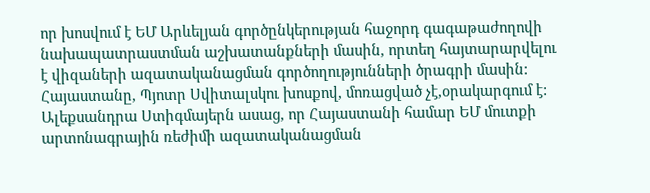որ խոսվում է ԵՄ Արևելյան գործընկերության հաջորդ գագաթաժողովի նախապատրաստման աշխատանքների մասին, որտեղ հայտարարվելու է վիզաների ազատականացման գործողությունների ծրագրի մասին: Հայաստանը, Պյոտր Սվիտալսկու խոսքով, մոռացված չէ,օրակարգում է:
Ալեքսանդրա Ստիգմայերն ասաց, որ Հայաստանի համար ԵՄ մուտքի արտոնագրային ռեժիմի ազատականացման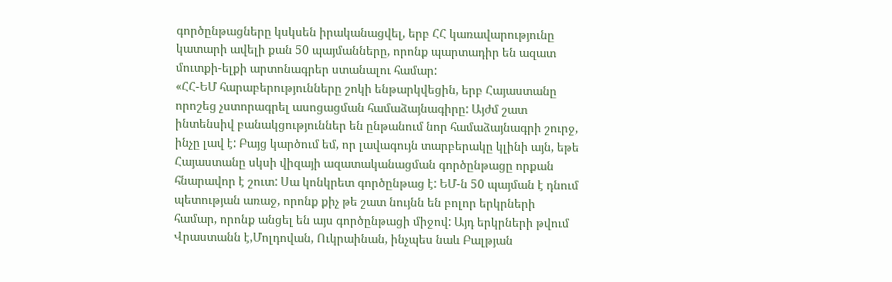գործընթացները կսկսեն իրականացվել, երբ ՀՀ կառավարությունը կատարի ավելի քան 50 պայմանները, որոնք պարտադիր են ազատ մուտքի-ելքի արտոնագրեր ստանալու համար:
«ՀՀ-ԵՄ հարաբերությունները շոկի ենթարկվեցին, երբ Հայաստանը որոշեց չստորագրել ասոցացման համաձայնագիրը: Այժմ շատ ինտենսիվ բանակցություններ են ընթանում նոր համաձայնագրի շուրջ, ինչը լավ է: Բայց կարծում եմ, որ լավագույն տարբերակը կլինի այն, եթե Հայաստանը սկսի վիզայի ազատականացման գործընթացը որքան հնարավոր է շուտ: Սա կոնկրետ գործընթաց է: ԵՄ-ն 50 պայման է դնում պետության առաջ, որոնք քիչ թե շատ նույնն են բոլոր երկրների համար, որոնք անցել են այս գործընթացի միջով: Այդ երկրների թվում Վրաստանն է,Մոլդովան, Ուկրաինան, ինչպես նաև Բալթյան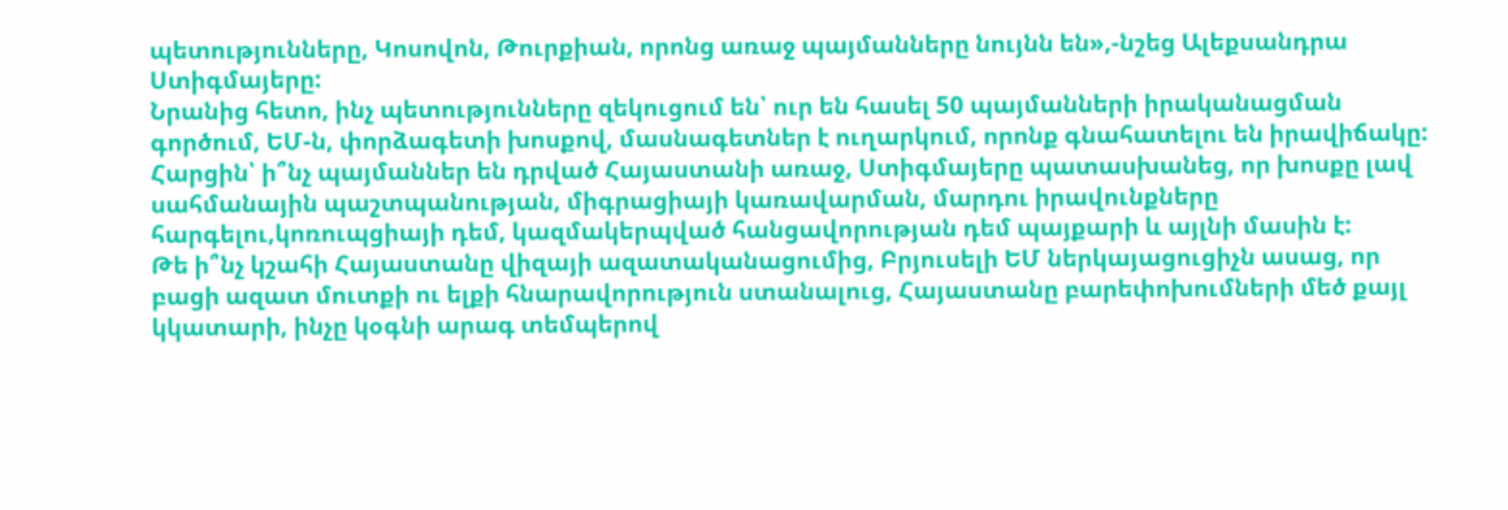պետությունները, Կոսովոն, Թուրքիան, որոնց առաջ պայմանները նույնն են»,-նշեց Ալեքսանդրա Ստիգմայերը:
Նրանից հետո, ինչ պետությունները զեկուցում են՝ ուր են հասել 50 պայմանների իրականացման գործում, ԵՄ-ն, փորձագետի խոսքով, մասնագետներ է ուղարկում, որոնք գնահատելու են իրավիճակը:
Հարցին՝ ի՞նչ պայմաններ են դրված Հայաստանի առաջ, Ստիգմայերը պատասխանեց, որ խոսքը լավ սահմանային պաշտպանության, միգրացիայի կառավարման, մարդու իրավունքները հարգելու,կոռուպցիայի դեմ, կազմակերպված հանցավորության դեմ պայքարի և այլնի մասին է:
Թե ի՞նչ կշահի Հայաստանը վիզայի ազատականացումից, Բրյուսելի ԵՄ ներկայացուցիչն ասաց, որ բացի ազատ մուտքի ու ելքի հնարավորություն ստանալուց, Հայաստանը բարեփոխումների մեծ քայլ կկատարի, ինչը կօգնի արագ տեմպերով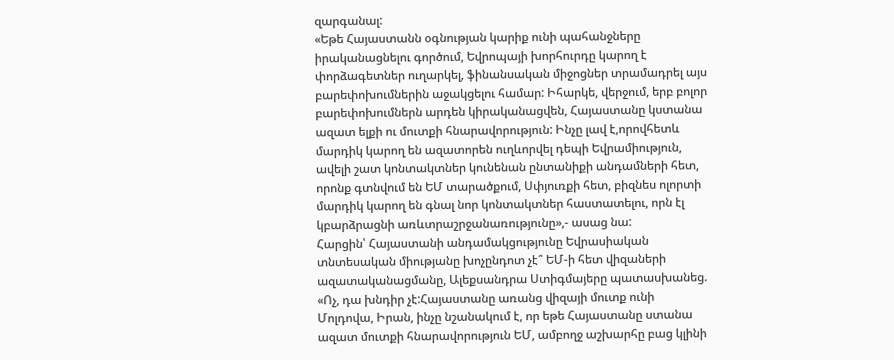զարգանալ:
«Եթե Հայաստանն օգնության կարիք ունի պահանջները իրականացնելու գործում, Եվրոպայի խորհուրդը կարող է փորձագետներ ուղարկել, ֆինանսական միջոցներ տրամադրել այս բարեփոխումներին աջակցելու համար: Իհարկե, վերջում, երբ բոլոր բարեփոխումներն արդեն կիրականացվեն, Հայաստանը կստանա ազատ ելքի ու մուտքի հնարավորություն: Ինչը լավ է,որովհետև մարդիկ կարող են ազատորեն ուղևորվել դեպի Եվրամիություն, ավելի շատ կոնտակտներ կունենան ընտանիքի անդամների հետ, որոնք գտնվում են ԵՄ տարածքում, Սփյուռքի հետ, բիզնես ոլորտի մարդիկ կարող են գնալ նոր կոնտակտներ հաստատելու, որն էլ կբարձրացնի առևտրաշրջանառությունը»,- ասաց նա:
Հարցին՝ Հայաստանի անդամակցությունը Եվրասիական տնտեսական միությանը խոչընդոտ չէ՞ ԵՄ-ի հետ վիզաների ազատականացմանը, Ալեքսանդրա Ստիգմայերը պատասխանեց. «Ոչ, դա խնդիր չէ:Հայաստանը առանց վիզայի մուտք ունի Մոլդովա, Իրան, ինչը նշանակում է, որ եթե Հայաստանը ստանա ազատ մուտքի հնարավորություն ԵՄ, ամբողջ աշխարհը բաց կլինի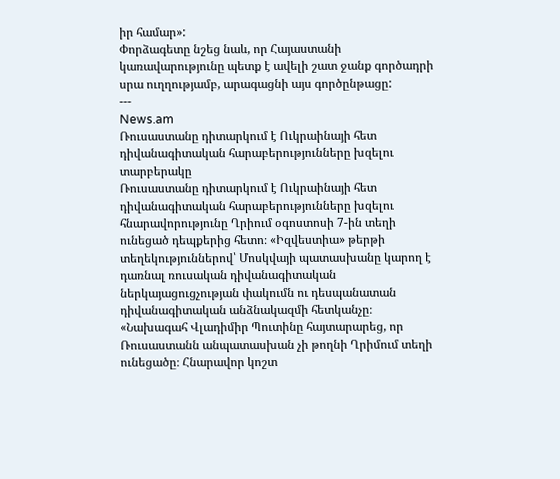իր համար»:
Փորձագետը նշեց նաև, որ Հայաստանի կառավարությունը պետք է ավելի շատ ջանք գործադրի սրա ուղղությամբ, արագացնի այս գործընթացը:
---
News.am
Ռուսաստանը դիտարկում է Ուկրաինայի հետ դիվանագիտական հարաբերությունները խզելու տարբերակը
Ռուսաստանը դիտարկում է Ուկրաինայի հետ դիվանագիտական հարաբերությունները խզելու հնարավորությունը Ղրիում օգոստոսի 7-ին տեղի ունեցած դեպքերից հետո։ «Իզվեստիա» թերթի տեղեկություններով՝ Մոսկվայի պատասխանը կարող է դառնալ ռուսական դիվանագիտական ներկայացուցչության փակումն ու դեսպանատան դիվանագիտական անձնակազմի հետկանչը։
«Նախագահ Վլադիմիր Պուտինը հայտարարեց, որ Ռուսաստանն անպատասխան չի թողնի Ղրիմում տեղի ունեցածը։ Հնարավոր կոշտ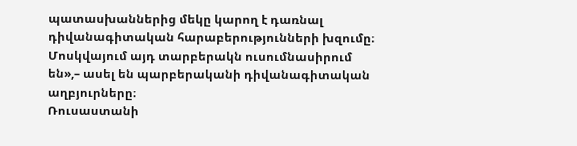պատասխաններից մեկը կարող է դառնալ դիվանագիտական հարաբերությունների խզումը։ Մոսկվայում այդ տարբերակն ուսումնասիրում են»,– ասել են պարբերականի դիվանագիտական աղբյուրները։
Ռուսաստանի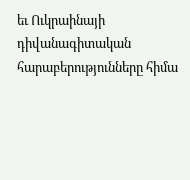եւ Ուկրաինայի դիվանագիտական հարաբերությունները հիմա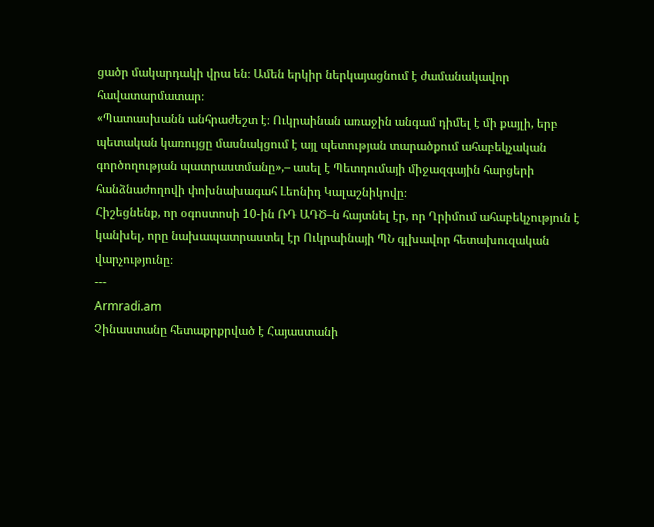ցածր մակարդակի վրա են։ Ամեն երկիր ներկայացնում է ժամանակավոր հավատարմատար։
«Պատասխանն անհրաժեշտ է։ Ուկրաինան առաջին անգամ դիմել է մի քայլի, երբ պետական կառույցը մասնակցում է այլ պետության տարածքում ահաբեկչական գործողության պատրաստմանը»,– ասել է Պետդումայի միջազգային հարցերի հանձնաժողովի փոխնախագահ Լեոնիդ Կալաշնիկովը։
Հիշեցնենք, որ օգոստոսի 10-ին ՌԴ ԱԴԾ–ն հայտնել էր, որ Ղրիմում ահաբեկչություն է կանխել, որը նախապատրաստել էր Ուկրաինայի ՊՆ գլխավոր հետախուզական վարչությունը։
---
Armradi.am
Չինաստանը հետաքրքրված է Հայաստանի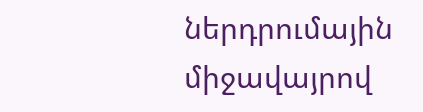ներդրումային միջավայրով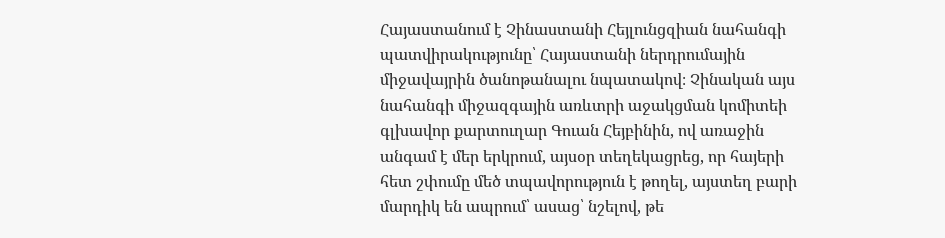Հայաստանում է Չինաստանի Հեյլունցզիան նահանգի պատվիրակությունը՝ Հայաստանի ներդրումային միջավայրին ծանոթանալու նպատակով։ Չինական այս նահանգի միջազգային առևտրի աջակցման կոմիտեի գլխավոր քարտուղար Գուան Հեյբինին, ով առաջին անգամ է մեր երկրում, այսօր տեղեկացրեց, որ հայերի հետ շփումը մեծ տպավորություն է թողել, այստեղ բարի մարդիկ են ապրում՝ ասաց՝ նշելով, թե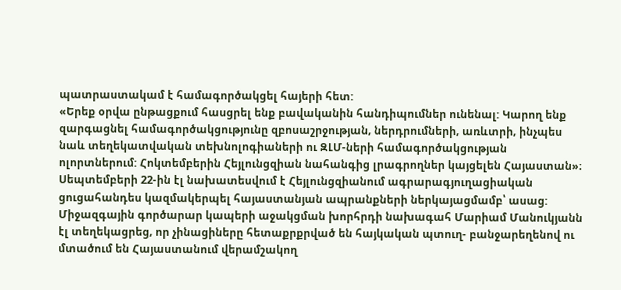պատրաստակամ է համագործակցել հայերի հետ:
«Երեք օրվա ընթացքում հասցրել ենք բավականին հանդիպումներ ունենալ: Կարող ենք զարգացնել համագործակցությունը զբոսաշրջության, ներդրումների, առևտրի, ինչպես նաև տեղեկատվական տեխնոլոգիաների ու ԶԼՄ-ների համագործակցության ոլորտներում: Հոկտեմբերին Հեյլունցզիան նահանգից լրագրողներ կայցելեն Հայաստան»։
Սեպտեմբերի 22-ին էլ նախատեսվում է Հեյլունցզիանում ագրարագյուղացիական ցուցահանդես կազմակերպել հայաստանյան ապրանքների ներկայացմամբ՝ ասաց:
Միջազգային գործարար կապերի աջակցման խորհրդի նախագահ Մարիամ Մանուկյանն էլ տեղեկացրեց, որ չինացիները հետաքրքրված են հայկական պտուղ- բանջարեղենով ու մտածում են Հայաստանում վերամշակող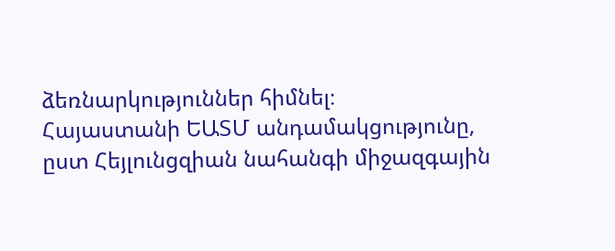ձեռնարկություններ հիմնել։
Հայաստանի ԵԱՏՄ անդամակցությունը, ըստ Հեյլունցզիան նահանգի միջազգային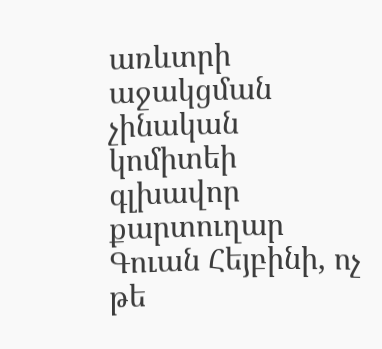առևտրի աջակցման չինական կոմիտեի գլխավոր քարտուղար Գուան Հեյբինի, ոչ թե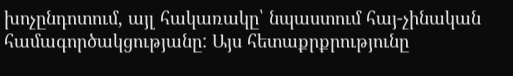խոչընդոտում, այլ հակառակը՝ նպաստում հայ-չինական համագործակցությանը: Այս հետաքրքրությունը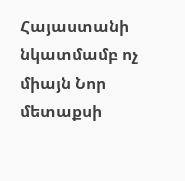Հայաստանի նկատմամբ ոչ միայն Նոր մետաքսի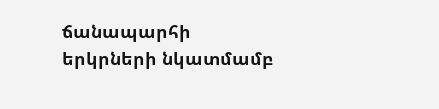ճանապարհի երկրների նկատմամբ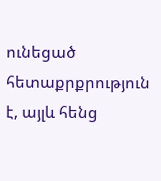ունեցած հետաքրքրություն է, այլև հենց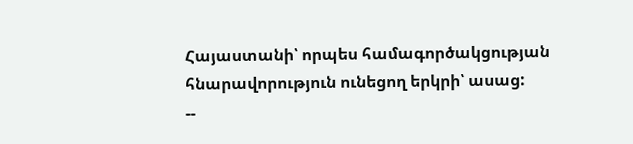Հայաստանի՝ որպես համագործակցության հնարավորություն ունեցող երկրի՝ ասաց:
--